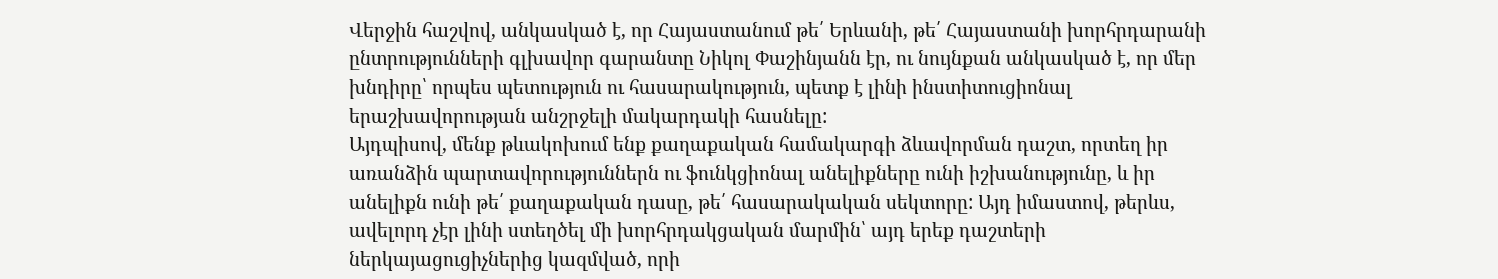Վերջին հաշվով, անկասկած է, որ Հայաստանում թե՛ Երևանի, թե՛ Հայաստանի խորհրդարանի ընտրությունների գլխավոր գարանտը Նիկոլ Փաշինյանն էր, ու նույնքան անկասկած է, որ մեր խնդիրը՝ որպես պետություն ու հասարակություն, պետք է լինի ինստիտուցիոնալ երաշխավորության անշրջելի մակարդակի հասնելը:
Այդպիսով, մենք թևակոխում ենք քաղաքական համակարգի ձևավորման դաշտ, որտեղ իր առանձին պարտավորություններն ու ֆունկցիոնալ անելիքները ունի իշխանությունը, և իր անելիքն ունի թե՛ քաղաքական դասը, թե՛ հասարակական սեկտորը: Այդ իմաստով, թերևս, ավելորդ չէր լինի ստեղծել մի խորհրդակցական մարմին՝ այդ երեք դաշտերի ներկայացուցիչներից կազմված, որի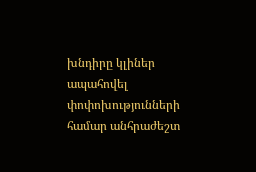խնդիրը կլիներ ապահովել փոփոխությունների համար անհրաժեշտ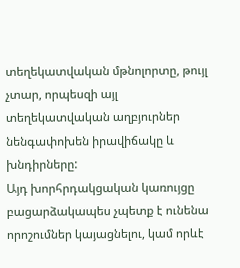տեղեկատվական մթնոլորտը, թույլ չտար, որպեսզի այլ տեղեկատվական աղբյուրներ նենգափոխեն իրավիճակը և խնդիրները:
Այդ խորհրդակցական կառույցը բացարձակապես չպետք է ունենա որոշումներ կայացնելու, կամ որևէ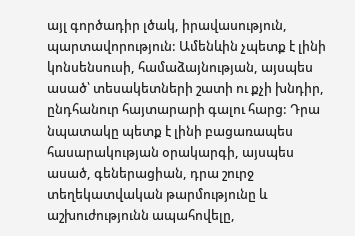այլ գործադիր լծակ, իրավասություն, պարտավորություն: Ամենևին չպետք է լինի կոնսենսուսի, համաձայնության, այսպես ասած՝ տեսակետների շատի ու քչի խնդիր, ընդհանուր հայտարարի գալու հարց: Դրա նպատակը պետք է լինի բացառապես հասարակության օրակարգի, այսպես ասած, գեներացիան, դրա շուրջ տեղեկատվական թարմությունը և աշխուժությունն ապահովելը,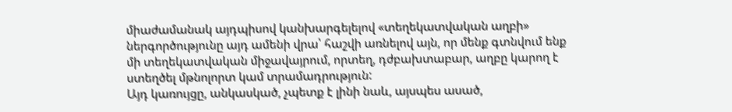միաժամանակ այդպիսով կանխարգելելով «տեղեկատվական աղբի» ներգործությունը այդ ամենի վրա՝ հաշվի առնելով այն, որ մենք գտնվում ենք մի տեղեկատվական միջավայրում, որտեղ, դժբախտաբար, աղբը կարող է ստեղծել մթնոլորտ կամ տրամադրություն:
Այդ կառույցը, անկասկած, չպետք է լինի նաև, այսպես ասած,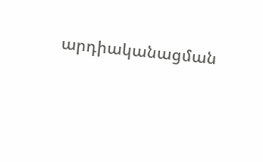արդիականացման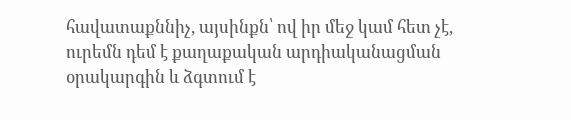հավատաքննիչ, այսինքն՝ ով իր մեջ կամ հետ չէ, ուրեմն դեմ է քաղաքական արդիականացման օրակարգին և ձգտում է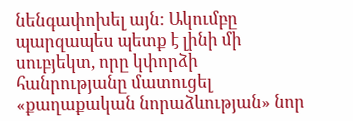նենգափոխել այն: Ակումբը պարզապես պետք է լինի մի սուբյեկտ, որը կփորձի հանրությանը մատուցել «քաղաքական նորաձևության» նոր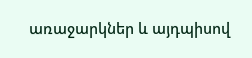առաջարկներ և այդպիսով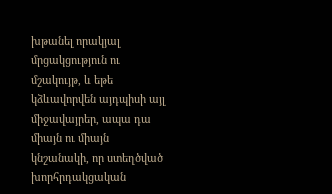խթանել որակյալ մրցակցություն ու մշակույթ, և եթե կձևավորվեն այդպիսի այլ միջավայրեր, ապա դա միայն ու միայն կնշանակի, որ ստեղծված խորհրդակցական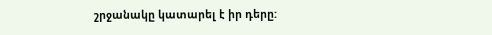շրջանակը կատարել է իր դերը: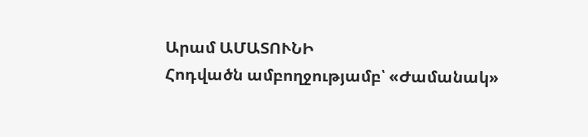Արամ ԱՄԱՏՈՒՆԻ
Հոդվածն ամբողջությամբ՝ «Ժամանակ»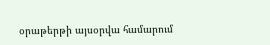օրաթերթի այսօրվա համարում